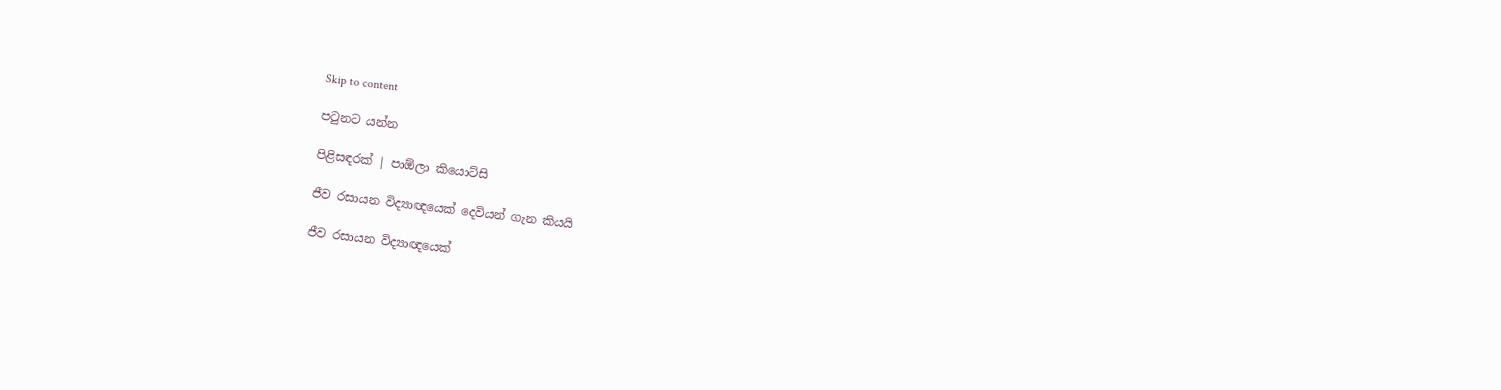Skip to content

පටුනට යන්න

පිළිසඳරක් | පාඕලා කියොට්සි

ජීව රසායන විද්‍යාඥයෙක් දෙවියන් ගැන කියයි

ජීව රසායන විද්‍යාඥයෙක්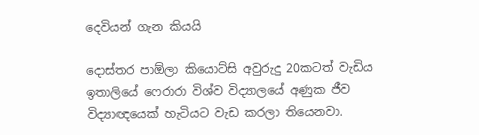දෙවියන් ගැන කියයි

දොස්තර පාඕලා කියොට්සි අවුරුදු 20කටත් වැඩිය ඉතාලියේ ෆෙරාරා විශ්ව විද්‍යාලයේ අණුක ජීව විද්‍යාඥයෙක් හැටියට වැඩ කරලා තියෙනවා.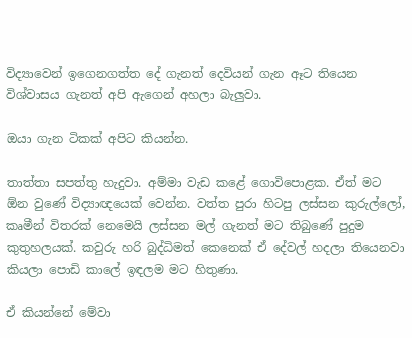විද්‍යාවෙන් ඉගෙනගත්ත දේ ගැනත් දෙවියන් ගැන ඈට තියෙන විශ්වාසය ගැනත් අපි ඇගෙන් අහලා බැලුවා.

ඔයා ගැන ටිකක් අපිට කියන්න.

තාත්තා සපත්තු හැදුවා. අම්මා වැඩ කළේ ගොවිපොළක. ඒත් මට ඕන වුණේ විද්‍යාඥයෙක් වෙන්න. වත්ත පුරා හිටපු ලස්සන කුරුල්ලෝ, කෘමීන් විතරක් නෙමෙයි ලස්සන මල් ගැනත් මට තිබුණේ පුදුම කුතුහලයක්. කවුරු හරි බුද්ධිමත් කෙනෙක් ඒ දේවල් හදලා තියෙනවා කියලා පොඩි කාලේ ඉඳලම මට හිතුණා.

ඒ කියන්නේ මේවා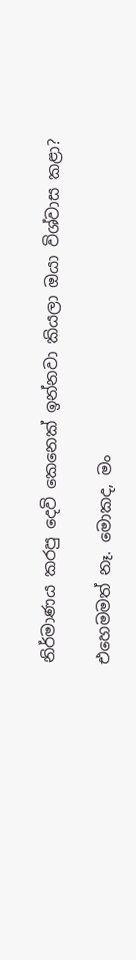නිර්මාණය කරපු දෙවි කෙනෙක් ඉන්නවා කියලා ඔයා විශ්වාස කළා?

එහෙමමත් නෑ. මොකද, මං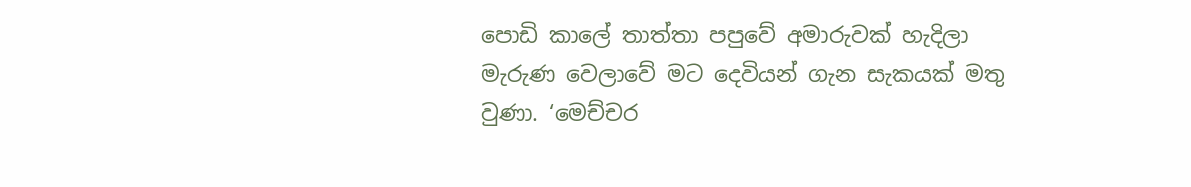පොඩි කාලේ තාත්තා පපුවේ අමාරුවක් හැදිලා මැරුණ වෙලාවේ මට දෙවියන් ගැන සැකයක් මතු වුණා. ‘මෙච්චර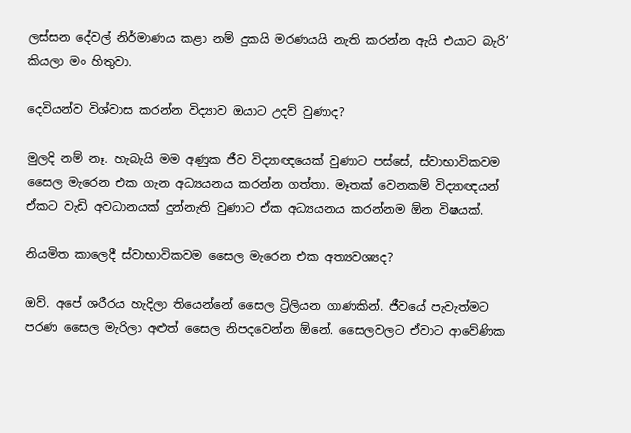ලස්සන දේවල් නිර්මාණය කළා නම් දුකයි මරණයයි නැති කරන්න ඇයි එයාට බැරි’ කියලා මං හිතුවා.

දෙවියන්ව විශ්වාස කරන්න විද්‍යාව ඔයාට උදව් වුණාද?

මුලදි නම් නෑ. හැබැයි මම අණුක ජීව විද්‍යාඥයෙක් වුණාට පස්සේ, ස්වාභාවිකවම සෛල මැරෙන එක ගැන අධ්‍යයනය කරන්න ගත්තා. මෑතක් වෙනකම් විද්‍යාඥයන් ඒකට වැඩි අවධානයක් දුන්නැති වුණාට ඒක අධ්‍යයනය කරන්නම ඕන විෂයක්.

නියමිත කාලෙදී ස්වාභාවිකවම සෛල මැරෙන එක අත්‍යවශ්‍යද?

ඔව්. අපේ ශරීරය හැදිලා තියෙන්නේ සෛල ට්‍රිලියන ගාණකින්. ජීවයේ පැවැත්මට පරණ සෛල මැරිලා අළුත් සෛල නිපදවෙන්න ඕනේ. සෛලවලට ඒවාට ආවේණික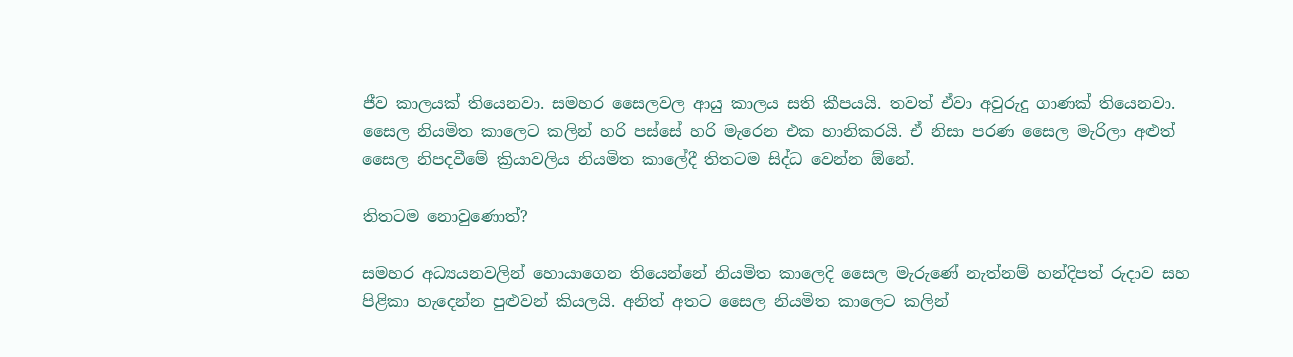ජීව කාලයක් තියෙනවා. සමහර සෛලවල ආයු කාලය සති කීපයයි. තවත් ඒවා අවුරුදු ගාණක් තියෙනවා. සෛල නියමිත කාලෙට කලින් හරි පස්සේ හරි මැරෙන එක හානිකරයි. ඒ නිසා පරණ සෛල මැරිලා අළුත් සෛල නිපදවීමේ ක්‍රියාවලිය නියමිත කාලේදී තිතටම සිද්ධ වෙන්න ඕනේ.

තිතටම නොවුණොත්?

සමහර අධ්‍යයනවලින් හොයාගෙන තියෙන්නේ නියමිත කාලෙදි සෛල මැරුණේ නැත්නම් හන්දිපත් රුදාව සහ පිළිකා හැදෙන්න පුළුවන් කියලයි. අනිත් අතට සෛල නියමිත කාලෙට කලින්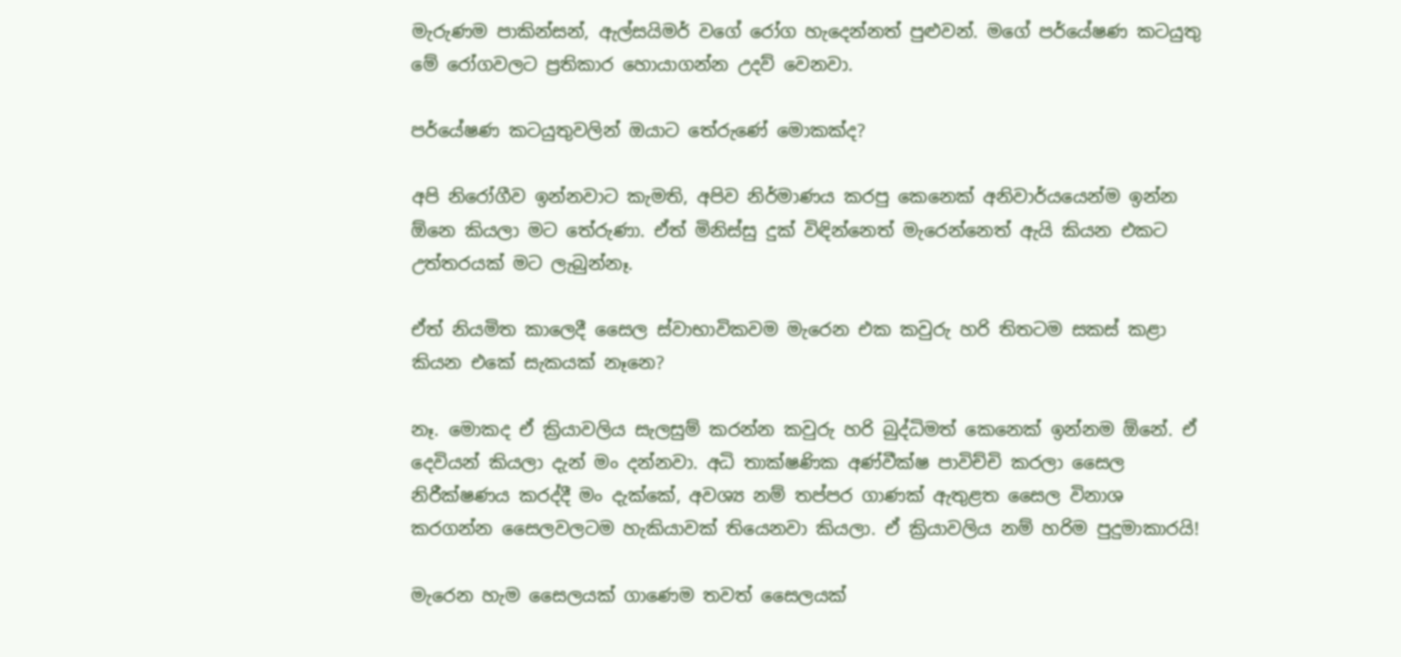මැරුණම පාකින්සන්, ඇල්සයිමර් වගේ රෝග හැදෙන්නත් පුළුවන්. මගේ පර්යේෂණ කටයුතු මේ රෝගවලට ප්‍රතිකාර හොයාගන්න උදව් වෙනවා.

පර්යේෂණ කටයුතුවලින් ඔයාට තේරුණේ මොකක්ද?

අපි නිරෝගීව ඉන්නවාට කැමති, අපිව නිර්මාණය කරපු කෙනෙක් අනිවාර්යයෙන්ම ඉන්න ඕනෙ කියලා මට තේරුණා. ඒත් මිනිස්සු දුක් විඳින්නෙත් මැරෙන්නෙත් ඇයි කියන එකට උත්තරයක් මට ලැබුන්නෑ.

ඒත් නියමිත කාලෙදී සෛල ස්වාභාවිකවම මැරෙන එක කවුරු හරි තිතටම සකස් කළා කියන එකේ සැකයක් නෑනෙ?

නෑ. මොකද ඒ ක්‍රියාවලිය සැලසුම් කරන්න කවුරු හරි බුද්ධිමත් කෙනෙක් ඉන්නම ඕනේ. ඒ දෙවියන් කියලා දැන් මං දන්නවා. අධි තාක්ෂණික අණ්වීක්ෂ පාවිච්චි කරලා සෛල නිරීක්ෂණය කරද්දී මං දැක්කේ, අවශ්‍ය නම් තප්පර ගාණක් ඇතුළත සෛල විනාශ කරගන්න සෛලවලටම හැකියාවක් තියෙනවා කියලා. ඒ ක්‍රියාවලිය නම් හරිම පුදුමාකාරයි!

මැරෙන හැම සෛලයක් ගාණෙම තවත් සෛලයක්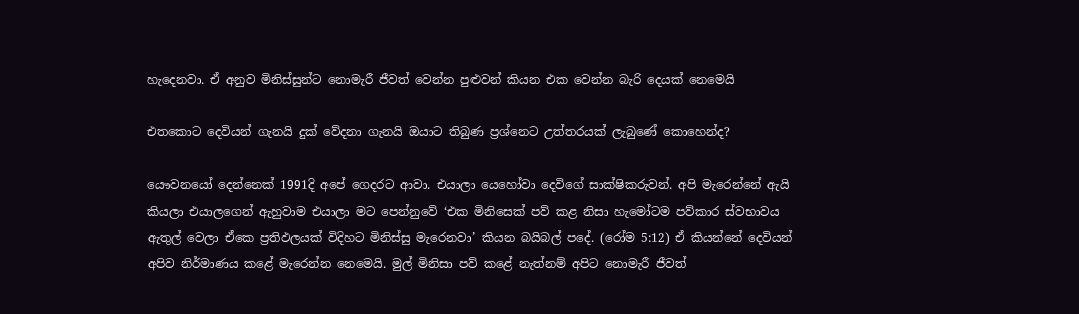හැදෙනවා. ඒ අනුව මිනිස්සුන්ට නොමැරී ජීවත් වෙන්න පුළුවන් කියන එක වෙන්න බැරි දෙයක් නෙමෙයි

එතකොට දෙවියන් ගැනයි දුක් වේදනා ගැනයි ඔයාට තිබුණ ප්‍රශ්නෙට උත්තරයක් ලැබුණේ කොහෙන්ද?

යෞවනයෝ දෙන්නෙක් 1991දි අපේ ගෙදරට ආවා. එයාලා යෙහෝවා දෙවිගේ සාක්ෂිකරුවන්. අපි මැරෙන්නේ ඇයි කියලා එයාලගෙන් ඇහුවාම එයාලා මට පෙන්නුවේ ‘එක මිනිසෙක් පව් කළ නිසා හැමෝටම පව්කාර ස්වභාවය ඇතුල් වෙලා ඒකෙ ප්‍රතිඵලයක් විදිහට මිනිස්සු මැරෙනවා’ කියන බයිබල් පදේ. (රෝම 5:12) ඒ කියන්නේ දෙවියන් අපිව නිර්මාණය කළේ මැරෙන්න නෙමෙයි. මුල් මිනිසා පව් කළේ නැත්නම් අපිට නොමැරී ජීවත්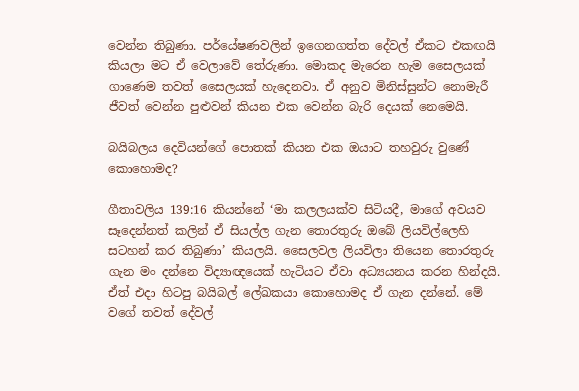වෙන්න තිබුණා. පර්යේෂණවලින් ඉගෙනගත්ත දේවල් ඒකට එකඟයි කියලා මට ඒ වෙලාවේ තේරුණා. මොකද මැරෙන හැම සෛලයක් ගාණෙම තවත් සෛලයක් හැදෙනවා. ඒ අනුව මිනිස්සුන්ට නොමැරී ජීවත් වෙන්න පුළුවන් කියන එක වෙන්න බැරි දෙයක් නෙමෙයි.

බයිබලය දෙවියන්ගේ පොතක් කියන එක ඔයාට තහවුරු වුණේ කොහොමද?

ගීතාවලිය 139:16 කියන්නේ ‘මා කලලයක්ව සිටියදී, මාගේ අවයව සෑදෙන්නත් කලින් ඒ සියල්ල ගැන තොරතුරු ඔබේ ලියවිල්ලෙහි සටහන් කර තිබුණා’ කියලයි. සෛලවල ලියවිලා තියෙන තොරතුරු ගැන මං දන්නෙ විද්‍යාඥයෙක් හැටියට ඒවා අධ්‍යයනය කරන හින්දයි. ඒත් එදා හිටපු බයිබල් ලේඛකයා කොහොමද ඒ ගැන දන්නේ. මේ වගේ තවත් දේවල්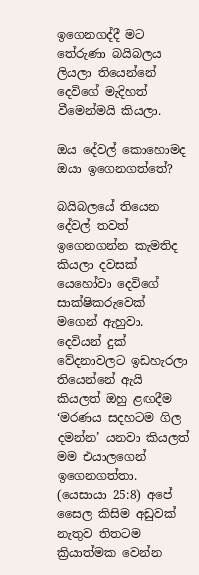ඉගෙනගද්දී මට තේරුණා බයිබලය ලියලා තියෙන්නේ දෙවිගේ මැදිහත් වීමෙන්මයි කියලා.

ඔය දේවල් කොහොමද ඔයා ඉගෙනගත්තේ?

බයිබලයේ තියෙන දේවල් තවත් ඉගෙනගන්න කැමතිද කියලා දවසක් යෙහෝවා දෙවිගේ සාක්ෂිකරුවෙක් මගෙන් ඇහුවා. දෙවියන් දුක් වේදනාවලට ඉඩහැරලා තියෙන්නේ ඇයි කියලත් ඔහු ළඟදීම ‘මරණය සදහටම ගිල දමන්න’ යනවා කියලත් මම එයාලගෙන් ඉගෙනගත්තා. (යෙසායා 25:8) අපේ සෛල කිසිම අඩුවක් නැතුව තිතටම ක්‍රියාත්මක වෙන්න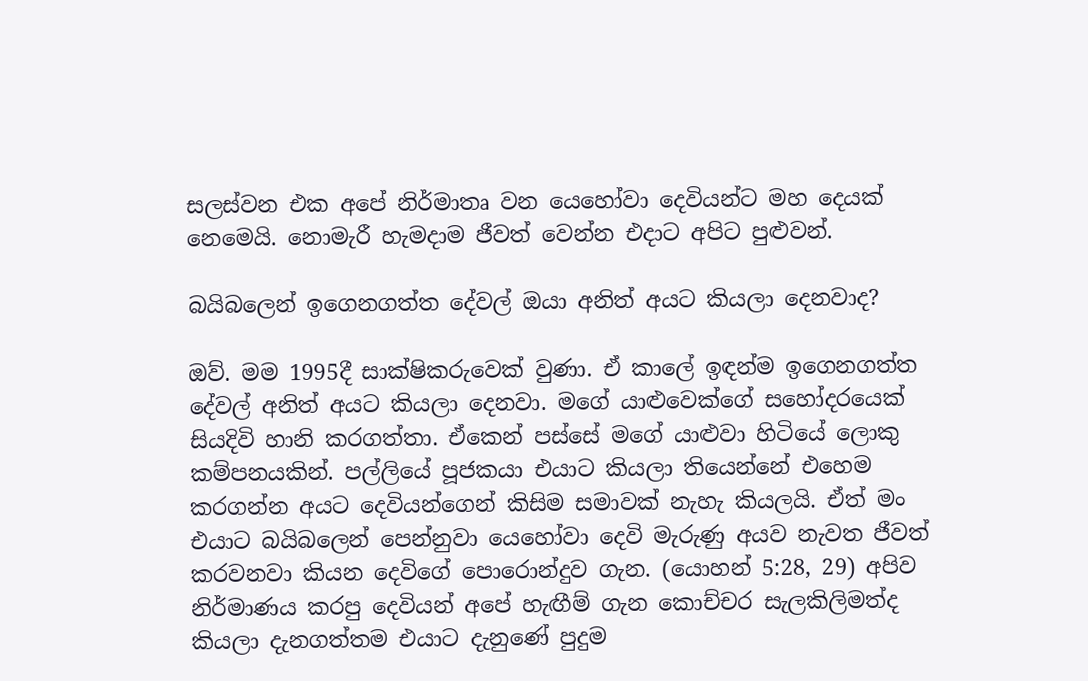සලස්වන එක අපේ නිර්මාතෘ වන යෙහෝවා දෙවියන්ට මහ දෙයක් නෙමෙයි. නොමැරී හැමදාම ජීවත් වෙන්න එදාට අපිට පුළුවන්.

බයිබලෙන් ඉගෙනගත්ත දේවල් ඔයා අනිත් අයට කියලා දෙනවාද?

ඔව්. මම 1995දී සාක්ෂිකරුවෙක් වුණා. ඒ කාලේ ඉඳන්ම ඉගෙනගත්ත දේවල් අනිත් අයට කියලා දෙනවා. මගේ යාළුවෙක්ගේ සහෝදරයෙක් සියදිවි හානි කරගත්තා. ඒකෙන් පස්සේ මගේ යාළුවා හිටියේ ලොකු කම්පනයකින්. පල්ලියේ පූජකයා එයාට කියලා තියෙන්නේ එහෙම කරගන්න අයට දෙවියන්ගෙන් කිසිම සමාවක් නැහැ කියලයි. ඒත් මං එයාට බයිබලෙන් පෙන්නුවා යෙහෝවා දෙවි මැරුණු අයව නැවත ජීවත් කරවනවා කියන දෙවිගේ පොරොන්දුව ගැන. (යොහන් 5:28, 29) අපිව නිර්මාණය කරපු දෙවියන් අපේ හැඟීම් ගැන කොච්චර සැලකිලිමත්ද කියලා දැනගත්තම එයාට දැනුණේ පුදුම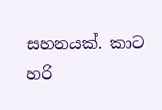සහනයක්. කාට හරි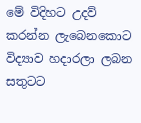මේ විදිහට උදව් කරන්න ලැබෙනකොට විද්‍යාව හදාරලා ලබන සතුටට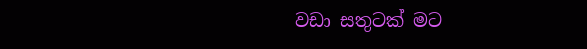වඩා සතුටක් මට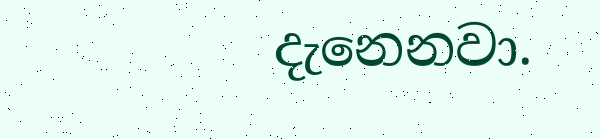දැනෙනවා.